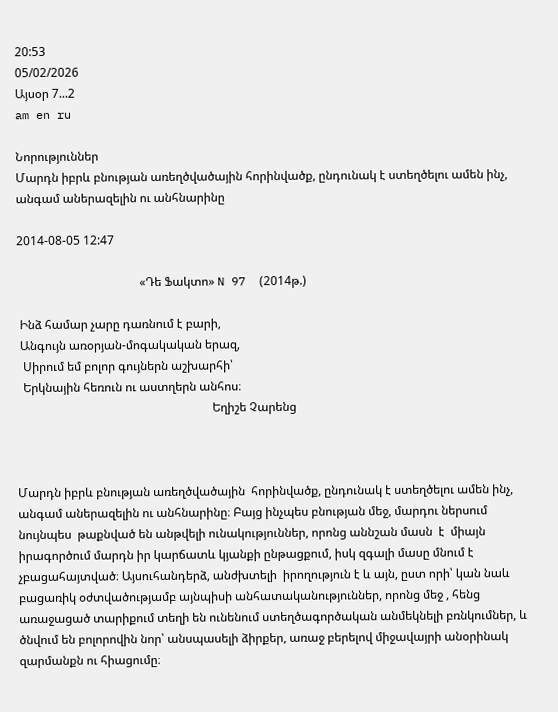20:53
05/02/2026
Այսօր 7...2
am en ru

Նորություններ
Մարդն իբրև բնության առեղծվածային հորինվածք, ընդունակ է ստեղծելու ամեն ինչ, անգամ աներազելին ու անհնարինը

2014-08-05 12:47

                                         «Դե Ֆակտո» N 97  (2014թ.)

 Ինձ համար չարը դառնում է բարի,
 Անգույն առօրյան-մոգակական երազ,
  Սիրում եմ բոլոր գույներն աշխարհի՝
  Երկնային հեռուն ու աստղերն անհոս։
                                                                 Եղիշե Չարենց



Մարդն իբրև բնության առեղծվածային  հորինվածք, ընդունակ է ստեղծելու ամեն ինչ, անգամ աներազելին ու անհնարինը։ Բայց ինչպես բնության մեջ, մարդու ներսում նույնպես  թաքնված են անթվելի ունակություններ, որոնց աննշան մասն  է  միայն իրագործում մարդն իր կարճատև կյանքի ընթացքում, իսկ զգալի մասը մնում է չբացահայտված։ Այսուհանդերձ, անժխտելի  իրողություն է և այն, ըստ որի՝ կան նաև բացառիկ օժտվածությամբ այնպիսի անհատականություններ, որոնց մեջ , հենց առաջացած տարիքում տեղի են ունենում ստեղծագործական անմեկնելի բռնկումներ, և ծնվում են բոլորովին նոր՝ անսպասելի ձիրքեր, առաջ բերելով միջավայրի անօրինակ  զարմանքն ու հիացումը։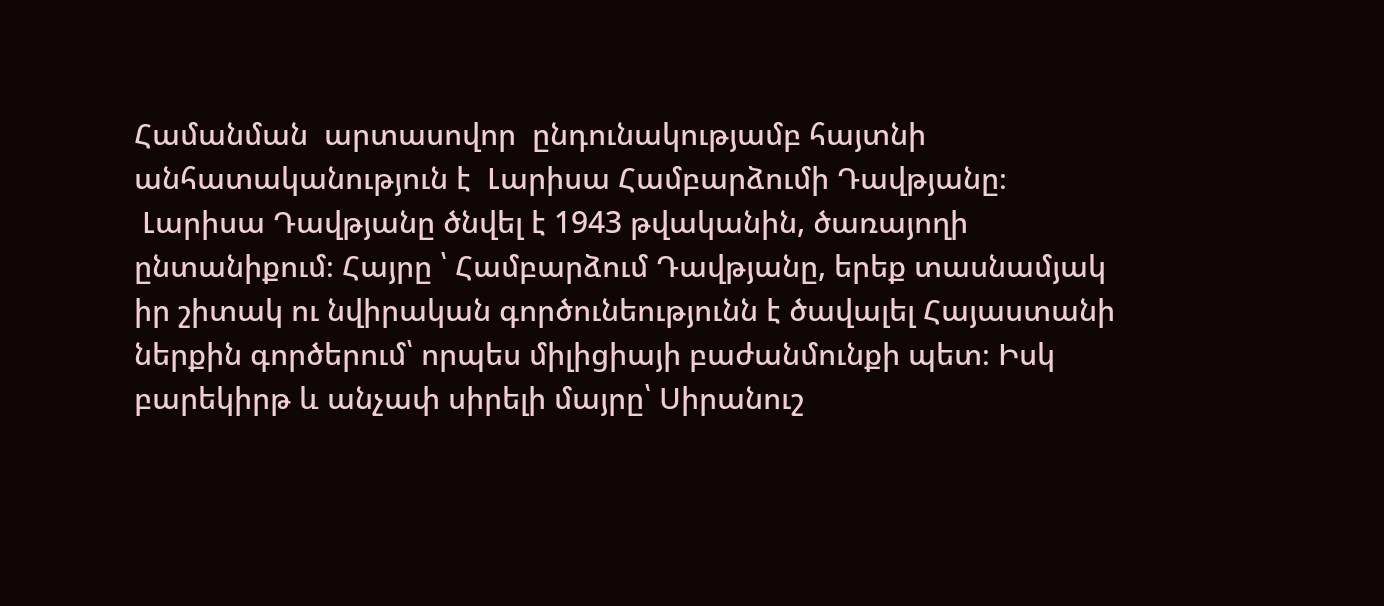Համանման  արտասովոր  ընդունակությամբ հայտնի անհատականություն է  Լարիսա Համբարձումի Դավթյանը։
 Լարիսա Դավթյանը ծնվել է 1943 թվականին, ծառայողի ընտանիքում։ Հայրը ՝ Համբարձում Դավթյանը, երեք տասնամյակ իր շիտակ ու նվիրական գործունեությունն է ծավալել Հայաստանի ներքին գործերում՝ որպես միլիցիայի բաժանմունքի պետ։ Իսկ բարեկիրթ և անչափ սիրելի մայրը՝ Սիրանուշ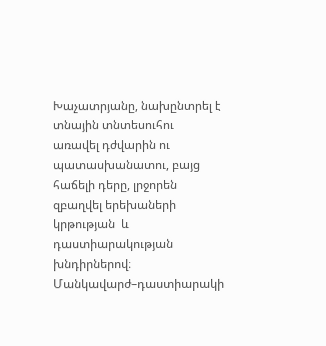Խաչատրյանը, նախընտրել է տնային տնտեսուհու  առավել դժվարին ու պատասխանատու, բայց հաճելի դերը, լրջորեն զբաղվել երեխաների կրթության  և դաստիարակության խնդիրներով։ Մանկավարժ–դաստիարակի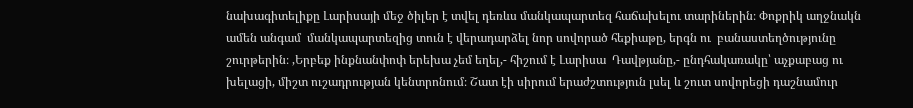նախագիտելիքը Լարիսայի մեջ ծիլեր է տվել դեռևս մանկապարտեզ հաճախելու տարիներին։ Փոքրիկ աղջնակն ամեն անգամ  մանկապարտեզից տուն է վերադարձել նոր սովորած հեքիաթը, երգն ու  բանաստեղծությունը շուրթերին։ ‚Երբեք ինքնանփոփ երեխա չեմ եղել,- հիշում է Լարիսա  Դավթյանը,- ընդհակառակը՝ աչքաբաց ու խելացի, միշտ ուշադրության կենտրոնում։ Շատ էի սիրում երաժշտություն լսել և շուտ սովորեցի դաշնամուր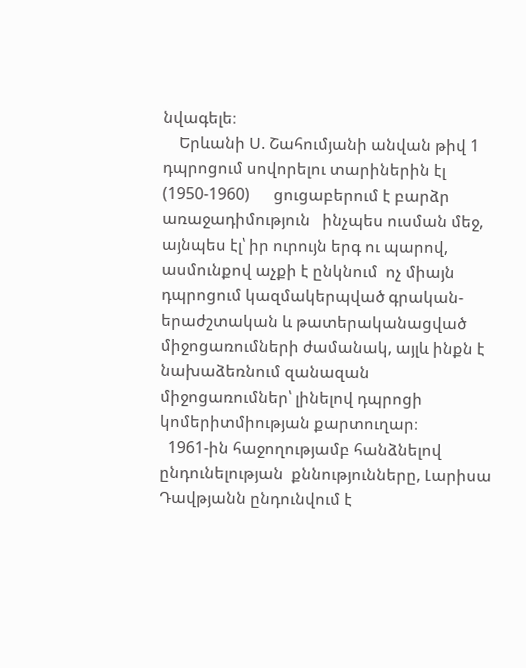նվագելե։
    Երևանի Ս. Շահումյանի անվան թիվ 1 դպրոցում սովորելու տարիներին էլ (1950-1960)      ցուցաբերում է բարձր առաջադիմություն   ինչպես ուսման մեջ, այնպես էլ՝ իր ուրույն երգ ու պարով, ասմունքով աչքի է ընկնում  ոչ միայն դպրոցում կազմակերպված գրական-երաժշտական և թատերականացված միջոցառումների ժամանակ, այլև ինքն է նախաձեռնում զանազան միջոցառումներ՝ լինելով դպրոցի կոմերիտմիության քարտուղար։
  1961-ին հաջողությամբ հանձնելով ընդունելության  քննությունները, Լարիսա Դավթյանն ընդունվում է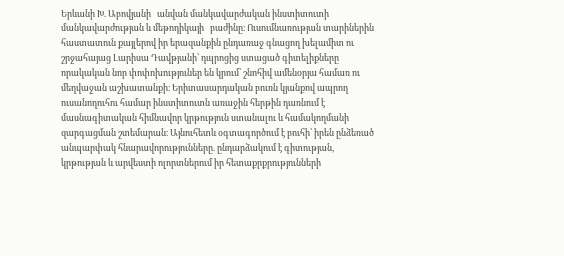Երևանի Խ. Աբովյանի   անվան մանկավարժական ինստիտուտի մանկավարժության և մեթոդիկայի   բաժինը։ Ուսումնառության տարիներին հաստատուն քայլերով իր երազանքին ընդառաջ գնացող խելամիտ ու շրջահայաց Լարիսա Դավթյանի՝ դպրոցից ստացած գիտելիքները    որակական նոր փոփոխություներ են կրում՝ շնոհիվ ամենօրյա համառ ու մեղվաջան աշխատանքի։ Երիտասարդական բուռն կյանքով ապրող  ուսանողուհու համար ինստիտուտն առաջին հերթին դառնում է մասնագիտական հիմնավոր կրթություն ստանալու և համակողմանի զարգացման շտեմարան։ Այնուհետև օգտագործում է բուհի՝ իրեն ընձեռած  անպարփակ հնարավորությունները. ընդարձակում է գիտության, կրթության և արվեստի ոլորտներում իր հետաքրքրությունների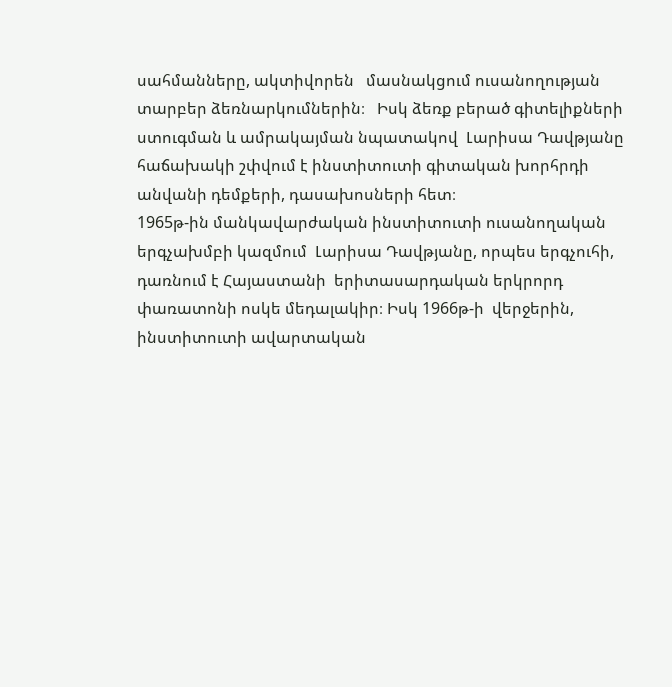սահմանները, ակտիվորեն   մասնակցում ուսանողության տարբեր ձեռնարկումներին։   Իսկ ձեռք բերած գիտելիքների ստուգման և ամրակայման նպատակով  Լարիսա Դավթյանը հաճախակի շփվում է ինստիտուտի գիտական խորհրդի անվանի դեմքերի, դասախոսների հետ։
1965թ-ին մանկավարժական ինստիտուտի ուսանողական երգչախմբի կազմում  Լարիսա Դավթյանը, որպես երգչուհի, դառնում է Հայաստանի  երիտասարդական երկրորդ փառատոնի ոսկե մեդալակիր։ Իսկ 1966թ-ի  վերջերին, ինստիտուտի ավարտական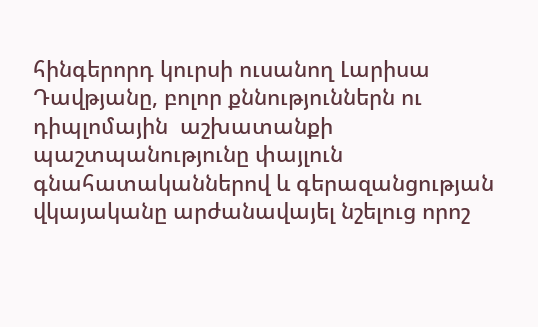հինգերորդ կուրսի ուսանող Լարիսա Դավթյանը, բոլոր քննություններն ու դիպլոմային  աշխատանքի պաշտպանությունը փայլուն գնահատականներով և գերազանցության վկայականը արժանավայել նշելուց որոշ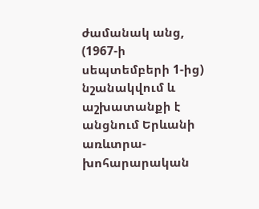ժամանակ անց, (1967-ի սեպտեմբերի 1-ից) նշանակվում և աշխատանքի է անցնում Երևանի առևտրա-խոհարարական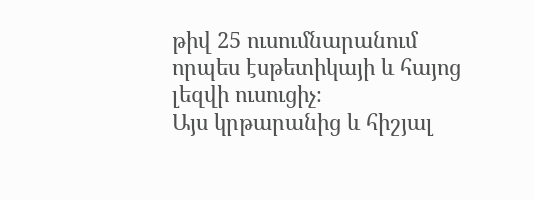թիվ 25 ուսումնարանում  որպես էսթետիկայի և հայոց  լեզվի ուսուցիչ։
Այս կրթարանից և հիշյալ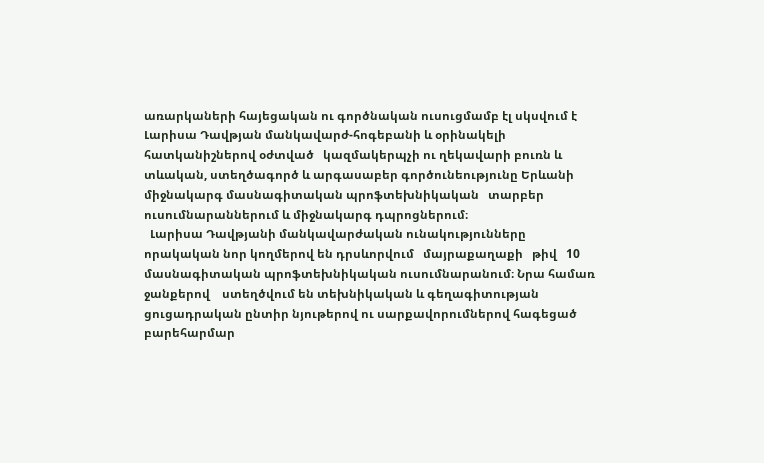առարկաների հայեցական ու գործնական ուսուցմամբ էլ սկսվում է Լարիսա Դավթյան մանկավարժ-հոգեբանի և օրինակելի հատկանիշներով օժտված   կազմակերպչի ու ղեկավարի բուռն և տևական, ստեղծագործ և արգասաբեր գործունեությունը Երևանի միջնակարգ մասնագիտական պրոֆտեխնիկական   տարբեր ուսումնարաններում և միջնակարգ դպրոցներում։
  Լարիսա Դավթյանի մանկավարժական ունակությունները որակական նոր կողմերով են դրսևորվում   մայրաքաղաքի   թիվ   10 մասնագիտական պրոֆտեխնիկական ուսումնարանում։ Նրա համառ ջանքերով    ստեղծվում են տեխնիկական և գեղագիտության ցուցադրական ընտիր նյութերով ու սարքավորումներով հագեցած բարեհարմար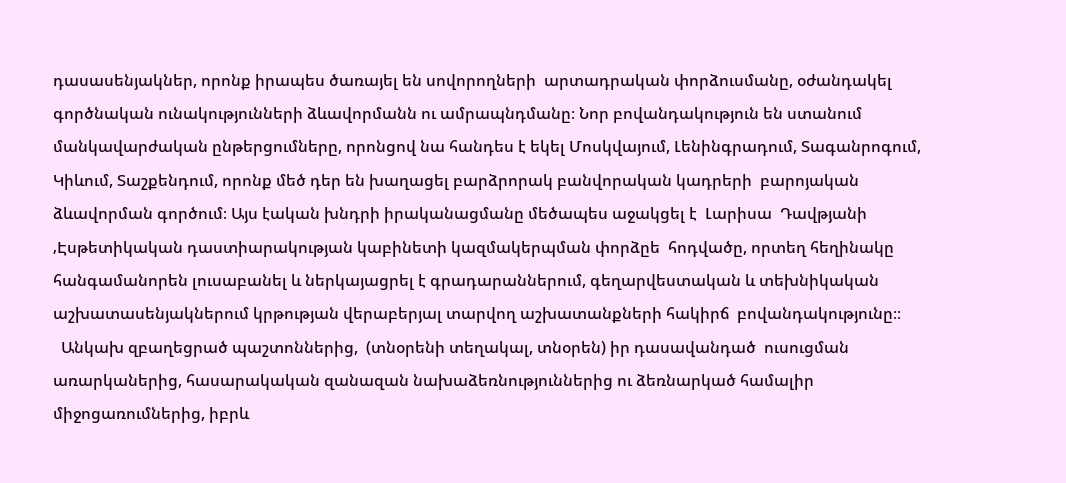դասասենյակներ, որոնք իրապես ծառայել են սովորողների  արտադրական փորձուսմանը, օժանդակել գործնական ունակությունների ձևավորմանն ու ամրապնդմանը։ Նոր բովանդակություն են ստանում մանկավարժական ընթերցումները, որոնցով նա հանդես է եկել Մոսկվայում, Լենինգրադում, Տագանրոգում, Կիևում, Տաշքենդում, որոնք մեծ դեր են խաղացել բարձրորակ բանվորական կադրերի  բարոյական  ձևավորման գործում։ Այս էական խնդրի իրականացմանը մեծապես աջակցել է  Լարիսա  Դավթյանի ‚Էսթետիկական դաստիարակության կաբինետի կազմակերպման փորձըե  հոդվածը, որտեղ հեղինակը հանգամանորեն լուսաբանել և ներկայացրել է գրադարաններում, գեղարվեստական և տեխնիկական աշխատասենյակներում կրթության վերաբերյալ տարվող աշխատանքների հակիրճ  բովանդակությունը։։
  Անկախ զբաղեցրած պաշտոններից,  (տնօրենի տեղակալ, տնօրեն) իր դասավանդած  ուսուցման առարկաներից, հասարակական զանազան նախաձեռնություններից ու ձեռնարկած համալիր  միջոցառումներից, իբրև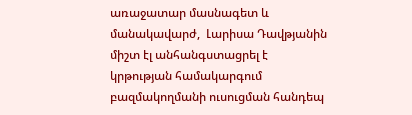առաջատար մասնագետ և մանակավարժ,  Լարիսա Դավթյանին  միշտ էլ անհանգստացրել է կրթության համակարգում  բազմակողմանի ուսուցման հանդեպ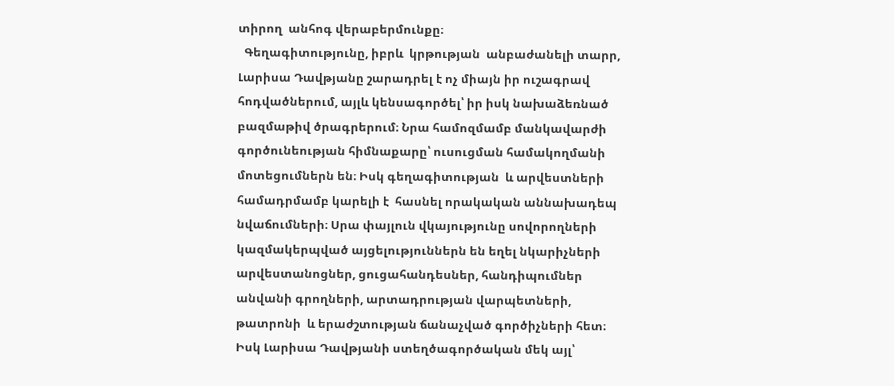տիրող  անհոգ վերաբերմունքը։
  Գեղագիտությունը, իբրև  կրթության  անբաժանելի տարր, Լարիսա Դավթյանը շարադրել է ոչ միայն իր ուշագրավ հոդվածներում, այլև կենսագործել՝ իր իսկ նախաձեռնած բազմաթիվ ծրագրերում։ Նրա համոզմամբ մանկավարժի գործունեության հիմնաքարը՝ ուսուցման համակողմանի մոտեցումներն են։ Իսկ գեղագիտության  և արվեստների համադրմամբ կարելի է  հասնել որակական աննախադեպ նվաճումների։ Սրա փայլուն վկայությունը սովորողների կազմակերպված այցելություններն են եղել նկարիչների արվեստանոցներ, ցուցահանդեսներ, հանդիպումներ անվանի գրողների, արտադրության վարպետների, թատրոնի  և երաժշտության ճանաչված գործիչների հետ։ Իսկ Լարիսա Դավթյանի ստեղծագործական մեկ այլ՝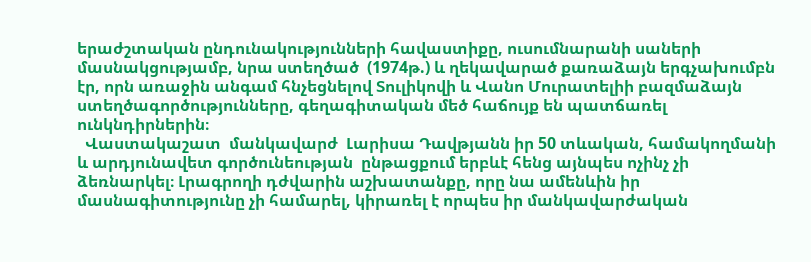երաժշտական ընդունակությունների հավաստիքը, ուսումնարանի սաների մասնակցությամբ, նրա ստեղծած  (1974թ.) և ղեկավարած քառաձայն երգչախումբն էր, որն առաջին անգամ հնչեցնելով Տուլիկովի և Վանո Մուրատելիի բազմաձայն ստեղծագործությունները, գեղագիտական մեծ հաճույք են պատճառել ունկնդիրներին։
  Վաստակաշատ  մանկավարժ  Լարիսա Դավթյանն իր 50 տևական, համակողմանի և արդյունավետ գործունեության  ընթացքում երբևէ հենց այնպես ոչինչ չի ձեռնարկել։ Լրագրողի դժվարին աշխատանքը, որը նա ամենևին իր մասնագիտությունը չի համարել, կիրառել է որպես իր մանկավարժական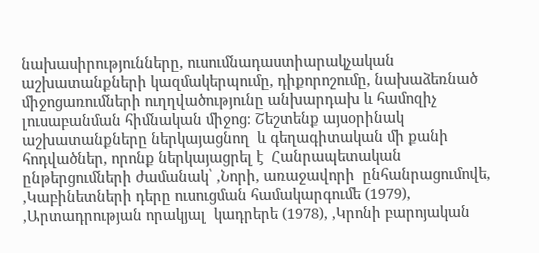նախասիրությունները, ուսումնադաստիարակչական աշխատանքների կազմակերպումը, դիքորոշումը, նախաձեռնած միջոցառումների ուղղվածությունը անխարդախ և համոզիչ լուսաբանման հիմնական միջոց։ Շեշտենք այսօրինակ աշխատանքները ներկայացնող  և գեղագիտական մի քանի հոդվածներ, որոնք ներկայացրել է  Հանրապետական ընթերցումների ժամանակ՝ ‚Նորի, առաջավորի  ընհանրացումովե, ‚Կաբինետների դերը ուսուցման համակարգումե (1979), ‚Արտադրության որակյալ  կադրերե (1978), ‚Կրոնի բարոյական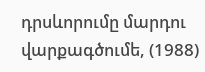դրսևորումը մարդու վարքագծումե, (1988)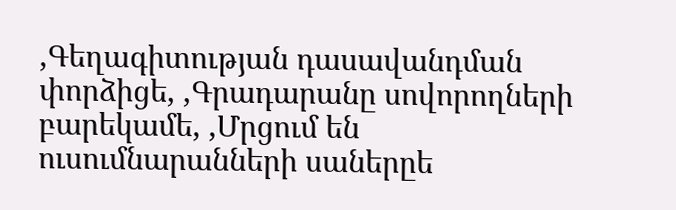‚Գեղագիտության դասավանդման փորձիցե, ‚Գրադարանը սովորողների բարեկամե, ‚Մրցում են ուսումնարանների սաներըե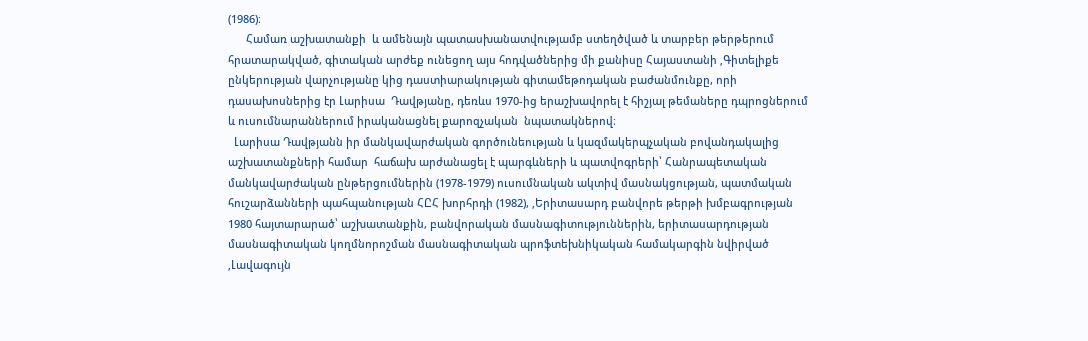(1986)։
      Համառ աշխատանքի  և ամենայն պատասխանատվությամբ ստեղծված և տարբեր թերթերում հրատարակված, գիտական արժեք ունեցող այս հոդվածներից մի քանիսը Հայաստանի ‚Գիտելիքե ընկերության վարչությանը կից դաստիարակության գիտամեթոդական բաժանմունքը, որի դասախոսներից էր Լարիսա  Դավթյանը, դեռևս 1970-ից երաշխավորել է հիշյալ թեմաները դպրոցներում և ուսումնարաններում իրականացնել քարոզչական  նպատակներով։
  Լարիսա Դավթյանն իր մանկավարժական գործունեության և կազմակերպչական բովանդակալից աշխատանքների համար  հաճախ արժանացել է պարգևների և պատվոգրերի՝ Հանրապետական մանկավարժական ընթերցումներին (1978-1979) ուսումնական ակտիվ մասնակցության, պատմական հուշարձանների պահպանության ՀԸՀ խորհրդի (1982), ‚Երիտասարդ բանվորե թերթի խմբագրության 1980 հայտարարած՝ աշխատանքին, բանվորական մասնագիտություններին, երիտասարդության մասնագիտական կողմնորոշման մասնագիտական պրոֆտեխնիկական համակարգին նվիրված ‚Լավագույն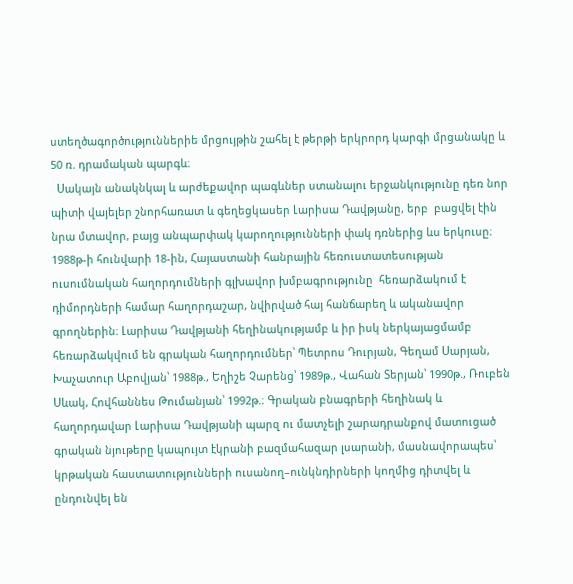ստեղծագործություններիե մրցույթին շահել է թերթի երկրորդ կարգի մրցանակը և 50 ռ. դրամական պարգև։
  Սակայն անակնկալ և արժեքավոր պագևներ ստանալու երջանկությունը դեռ նոր պիտի վայելեր շնորհառատ և գեղեցկասեր Լարիսա Դավթյանը, երբ  բացվել էին նրա մտավոր, բայց անպարփակ կարողությունների փակ դռներից ևս երկուսը։ 1988թ-ի հունվարի 18-ին, Հայաստանի հանրային հեռուստատեսության ուսումնական հաղորդումների գլխավոր խմբագրությունը  հեռարձակում է դիմորդների համար հաղորդաշար, նվիրված հայ հանճարեղ և ականավոր գրողներին։ Լարիսա Դավթյանի հեղինակությամբ և իր իսկ ներկայացմամբ հեռարձակվում են գրական հաղորդումներ՝ Պետրոս Դուրյան, Գեղամ Սարյան, Խաչատուր Աբովյան՝ 1988թ., Եղիշե Չարենց՝ 1989թ., Վահան Տերյան՝ 1990թ., Ռուբեն Սևակ, Հովհաննես Թումանյան՝ 1992թ.։ Գրական բնագրերի հեղինակ և հաղորդավար Լարիսա Դավթյանի պարզ ու մատչելի շարադրանքով մատուցած գրական նյութերը կապույտ էկրանի բազմահազար լսարանի, մասնավորապես՝ կրթական հաստատությունների ուսանող–ունկնդիրների կողմից դիտվել և ընդունվել են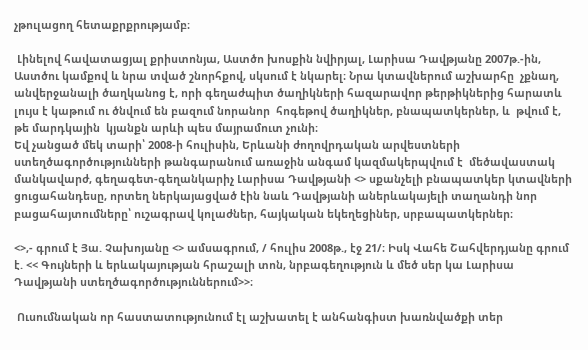չթուլացող հետաքրքրությամբ։

 Լինելով հավատացյալ քրիստոնյա, Աստծո խոսքին նվիրյալ, Լարիսա Դավթյանը 2007թ.-ին, Աստծու կամքով և նրա տված շնորհքով, սկսում է նկարել։ Նրա կտավներում աշխարհը  չքնաղ, անվերջանալի ծաղկանոց է, որի գեղաժպիտ ծաղիկների հազարավոր թերթիկներից հարատև լույս է կաթում ու ծնվում են բազում նորանոր  հոգեթով ծաղիկներ, բնապատկերներ, և  թվում է, թե մարդկային  կյանքն արևի պես մայրամուտ չունի։
Եվ չանցած մեկ տարի՝ 2008-ի հուլիսին, Երևանի ժողովրդական արվեստների ստեղծագործությունների թանգարանում առաջին անգամ կազմակերպվում է  մեծավաստակ մանկավարժ, գեղագետ-գեղանկարիչ Լարիսա Դավթյանի <> սքանչելի բնապատկեր կտավների ցուցահանդեսը, որտեղ ներկայացված էին նաև Դավթյանի աներևակայելի տաղանդի նոր բացահայտումները՝ ուշագրավ կոլաժներ, հայկական եկեղեցիներ, սրբապատկերներ։

<>,- գրում է Յա. Չախոյանը <> ամսագրում, / հուլիս 2008թ., էջ 21/։ Իսկ Վահե Շահվերդյանը գրում է. << Գույների և երևակայության հրաշալի տոն, նրբագեղություն և մեծ սեր կա Լարիսա Դավթյանի ստեղծագործություններում>>։

 Ուսումնական որ հաստատությունում էլ աշխատել է անհանգիստ խառնվածքի տեր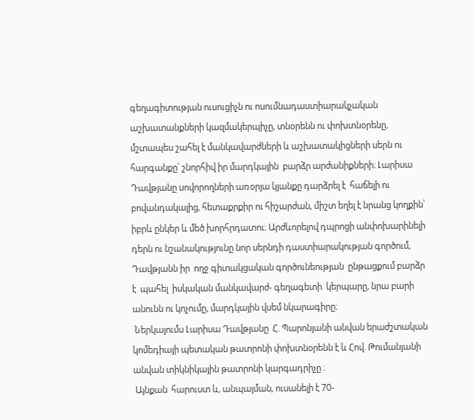գեղագիտության ուսուցիչն ու ոսումնադաստիարակչական աշխատանքների կազմակերպիչը, տնօրենն ու փոխտնօրենը, մշտապես շահել է մանկավարժների և աշխատակիցների սերն ու հարգանքը՝ շնորհիվ իր մարդկային  բարձր արժանիքների։ Լարիսա Դավթյանը սովորողների առօրյա կյանքը դարձրել է  հաճելի ու բովանդակալից, հետաքրքիր ու հիշարժան, միշտ եղել է նրանց կողքին՝ իբրև ընկեր և մեծ խորհրդատու։ Արժևորելով դպրոցի անփոխարինելի դերն ու նշանակությունը նոր սերնդի դաստիարակության գործում, Դավթյանն իր  ողջ գիտակցական գործունեության  ընթացքում բարձր  է  պահել  իսկական մանկավարժ- գեղագետի  կերպարը, նրա բարի անունն ու կոչումը, մարդկային վսեմ նկարագիրը։
 Ներկայումս Լարիսա Դավթյանը  Հ. Պարոնյանի անվան երաժշտական կոմեդիայի պետական թատրոնի փոխտնօրենն է և Հով. Թումանյանի անվան տիկնիկային թատրոնի կարգադրիչը ։
 Այնքան  հարուստ և, անպայման, ուսանելի է 70-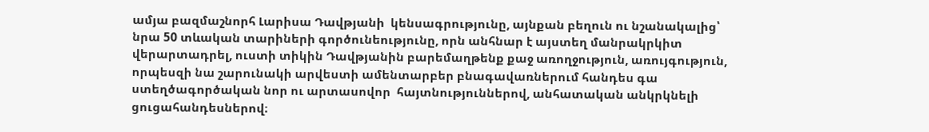ամյա բազմաշնորհ Լարիսա Դավթյանի  կենսագրությունը, այնքան բեղուն ու նշանակալից՝ նրա 50 տևական տարիների գործունեությունը, որն անհնար է այստեղ մանրակրկիտ վերարտադրել, ուստի տիկին Դավթյանին բարեմաղթենք քաջ առողջություն, առույգություն, որպեսզի նա շարունակի արվեստի ամենտարբեր բնագավառներում հանդես գա  ստեղծագործական նոր ու արտասովոր  հայտնություններով, անհատական անկրկնելի ցուցահանդեսներով։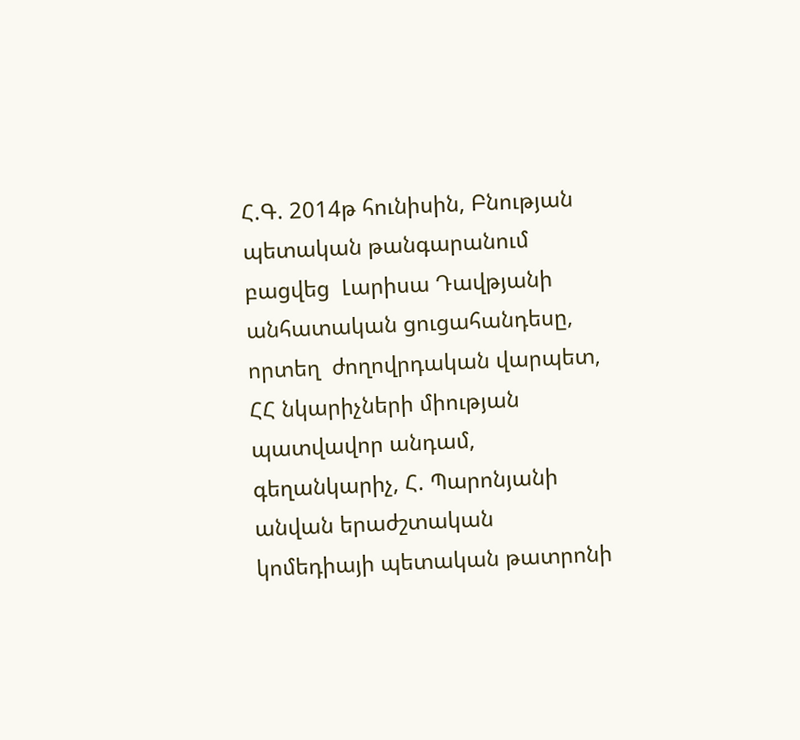Հ.Գ. 2014թ հունիսին, Բնության պետական թանգարանում բացվեց  Լարիսա Դավթյանի անհատական ցուցահանդեսը, որտեղ  ժողովրդական վարպետ, ՀՀ նկարիչների միության պատվավոր անդամ, գեղանկարիչ, Հ. Պարոնյանի անվան երաժշտական կոմեդիայի պետական թատրոնի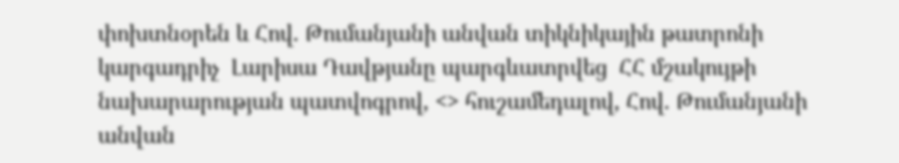փոխտնօրեն և Հով. Թումանյանի անվան տիկնիկային թատրոնի կարգադրիչ  Լարիսա Դավթյանը պարգևատրվեց  ՀՀ մշակույթի նախարարության պատվոգրով, <> հուշամեդալով, Հով. Թումանյանի անվան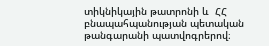տիկնիկային թատրոնի և  ՀՀ բնապահպանության պետական թանգարանի պատվոգրերով։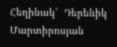Հեղինակ՝  Դերենիկ Մարտիրոսյան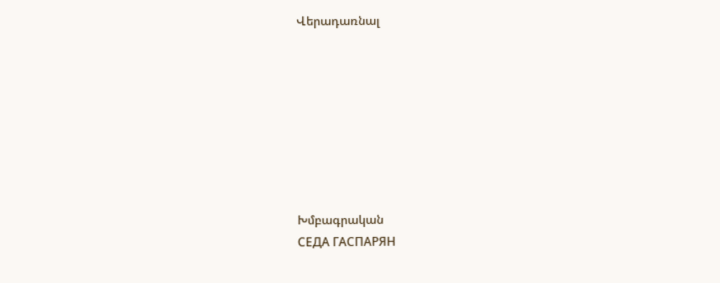Վերադառնալ








Խմբագրական
СЕДА ГАСПАРЯН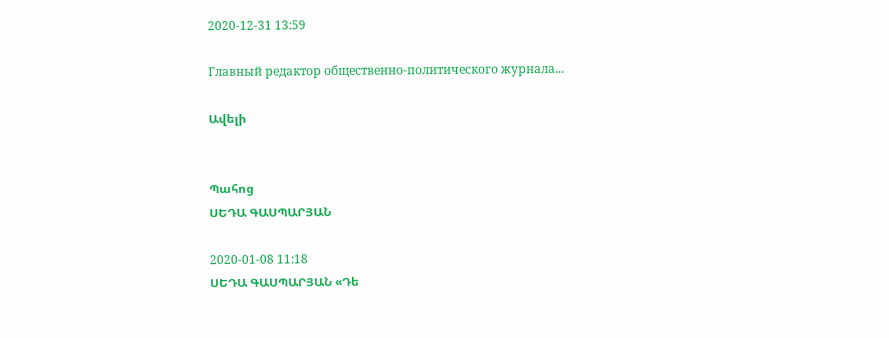2020-12-31 13:59

Главный редактор общественно-политического журнала...

Ավելի


Պահոց
ՍԵԴԱ ԳԱՍՊԱՐՅԱՆ

2020-01-08 11:18
ՍԵԴԱ ԳԱՍՊԱՐՅԱՆ «Դե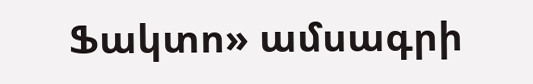Ֆակտո» ամսագրի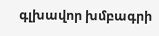գլխավոր խմբագրի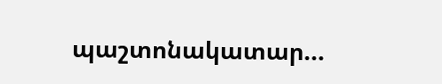պաշտոնակատար...